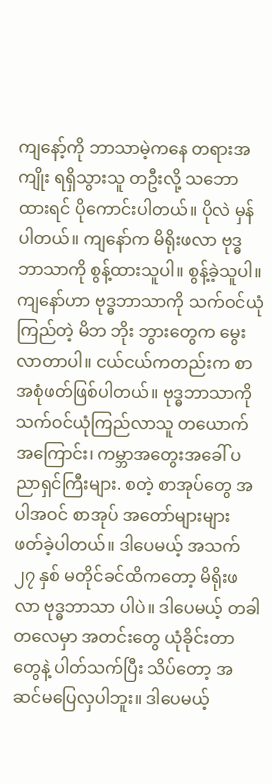ကျနော့်ကို ဘာသာမဲ့ကနေ တရားအကျိုး ရရှိသွားသူ တဦးလို့ သဘောထားရင် ပိုကောင်းပါတယ်။ ပိုလဲ မှန်ပါတယ်။ ကျနော်က မိရိုးဖလာ ဗုဒ္ဓဘာသာကို စွန့်ထားသူပါ။ စွန့်ခဲ့သူပါ။
ကျနော်ဟာ ဗုဒ္ဓဘာသာကို သက်ဝင်ယုံကြည်တဲ့ မိဘ ဘိုး ဘွားတွေက မွေးလာတာပါ။ ငယ်ငယ်ကတည်းက စာ အစုံဖတ်ဖြစ်ပါတယ်။ ဗုဒ္ဓဘာသာကို သက်ဝင်ယုံကြည်လာသူ တယောက်အကြောင်း၊ ကမ္ဘာအတွေးအခေါ် ပညာရှင်ကြီးများ. စတဲ့ စာအုပ်တွေ အပါအဝင် စာအုပ် အတော်များများ ဖတ်ခဲ့ပါတယ်။ ဒါပေမယ့် အသက် ၂၇ နှစ် မတိုင်ခင်ထိကတော့ မိရိုးဖလာ ဗုဒ္ဓဘာသာ ပါပဲ။ ဒါပေမယ့် တခါတလေမှာ အတင်းတွေ ယုံခိုင်းတာတွေနဲ့ ပါတ်သက်ပြီး သိပ်တော့ အဆင်မပြေလှပါဘူး။ ဒါပေမယ့်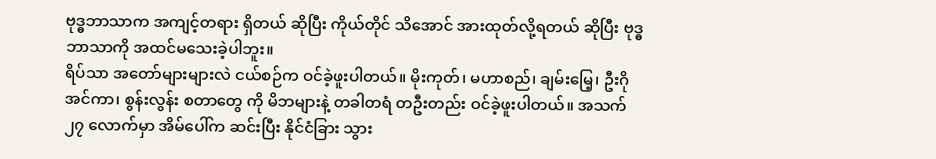ဗုဒ္ဓဘာသာက အကျင့်တရား ရှိတယ် ဆိုပြီး ကိုယ်တိုင် သိအောင် အားထုတ်လို့ရတယ် ဆိုပြီး ဗုဒ္ဓဘာသာကို အထင်မသေးခဲ့ပါဘူး။
ရိပ်သာ အတော်များများလဲ ငယ်စဉ်က ဝင်ခဲ့ဖူးပါတယ်။ မိုးကုတ်၊ မဟာစည်၊ ချမ်းမြေ့၊ ဦးဂိုအင်ကာ၊ စွန်းလွန်း စတာတွေ ကို မိဘများနဲ့ တခါတရံ တဦးတည်း ဝင်ခဲ့ဖူးပါတယ်။ အသက် ၂၇ လောက်မှာ အိမ်ပေါ်က ဆင်းပြီး နိုင်ငံခြား သွား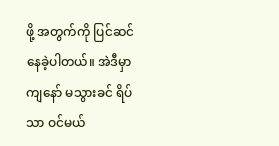ဖို့ အတွက်ကို ပြင်ဆင်နေခဲ့ပါတယ်။ အဲဒီမှာ ကျနော် မသွားခင် ရိပ်သာ ဝင်မယ်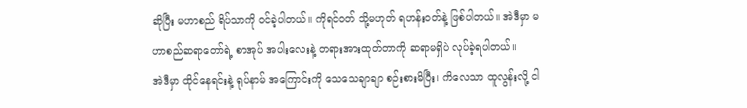ဆိုပြီး မဟာစည် ရိပ်သာကို ဝင်ခဲ့ပါတယ်။ ကိုရင်ဝတ် သို့မဟုတ် ရဟန်းဝတ်နဲ့ ဖြစ်ပါတယ်။ အဲဒီမှာ မဟာစည်ဆရာတော်ရဲ့ စာအုပ် အပါးလေးနဲ့ တရားအားထုတ်တာကို ဆရာမရှိပဲ လုပ်ခဲ့ရပါတယ်။
အဲဒီမှာ ထိုင်နေရင်းနဲ့ ရုပ်နာမ် အကြောင်းကို သေသေချာချာ စဉ်းစားမိပြီး၊ ကိလေသာ ထူလွန်းလို့ ငါ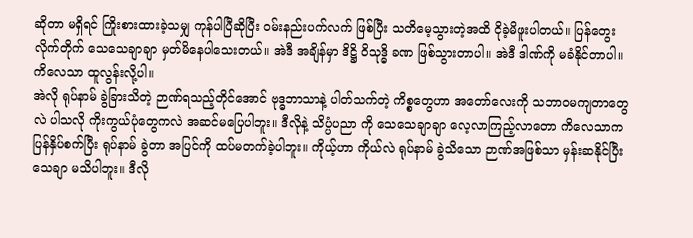ဆိုတာ မရှိရင် ကြိုးစားထားခဲ့သမျှ ကုန်ပါပြီဆိုပြီး ဝမ်းနည်းပက်လက် ဖြစ်ပြီး သတိမေ့သွားတဲ့အထိ ငိုခဲ့မိဖူးပါတယ်။ ပြန်တွေးလိုက်တိုက် သေသေချာချာ မှတ်မိနေပါသေးတယ်။ အဲဒီ အချိန်မှာ ဒိဋ္ဌိ ဝိသုဒ္ဓိ ခဏ ဖြစ်သွားတာပါ။ အဲဒီ ဒါဏ်ကို မခံနိုင်တာပါ။ ကိလေသာ ထူလွန်းလို့ပါ။
အဲလို ရုပ်နာမ် ခွဲခြားသိတဲ့ ဉာဏ်ရသည့်တိုင်အောင် ဗုဒ္ဓဘာသာနဲ့ ပါတ်သက်တဲ့ ကိစ္စတွေဟာ အတော်လေးကို သဘာဝမကျတာတွေလဲ ပါသလို ကိုးကွယ်ပုံတွေကလဲ အဆင်မပြေပါဘူး။ ဒီလိုနဲ့ သိပ္ပံပညာ ကို သေသေချာချာ လေ့လာကြည့်လာတော ကိလေသာက ပြန်နှိပ်စက်ပြီး ရုပ်နာမ် ခွဲတာ အပြင်ကို ထပ်မတက်ခဲ့ပါဘူး။ ကိုယ့်ဟာ ကိုယ်လဲ ရုပ်နာမ် ခွဲသိသော ဉာဏ်အဖြစ်သာ မှန်းဆနိုင်ပြီး သေချာ မသိပါဘူး။ ဒီလို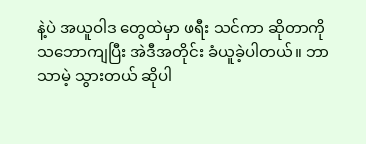နဲ့ပဲ အယူဝါဒ တွေထဲမှာ ဖရီး သင်ကာ ဆိုတာကို သဘောကျပြီး အဲဒီအတိုင်း ခံယူခဲ့ပါတယ်။ ဘာသာမဲ့ သွားတယ် ဆိုပါ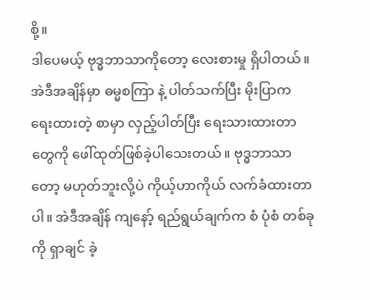စို့။
ဒါပေမယ့် ဗုဒ္ဓဘာသာကိုတော့ လေးစားမှု ရှိပါတယ်။ အဲဒီအချိန်မှာ ဓမ္မစကြာ နဲ့ ပါတ်သက်ပြီး မိုးပြာက ရေးထားတဲ့ စာမှာ လှည့်ပါတ်ပြီး ရေးသားထားတာတွေကို ဖေါ်ထုတ်ဖြစ်ခဲ့ပါသေးတယ်။ ဗုဒ္ဓဘာသာတော့ မဟုတ်ဘူးလို့ပဲ ကိုယ့်ဟာကိုယ် လက်ခံထားတာပါ။ အဲဒီအချိန် ကျနော့် ရည်ရွယ်ချက်က စံ ပုံစံ တစ်ခုကို ရှာချင် ခဲ့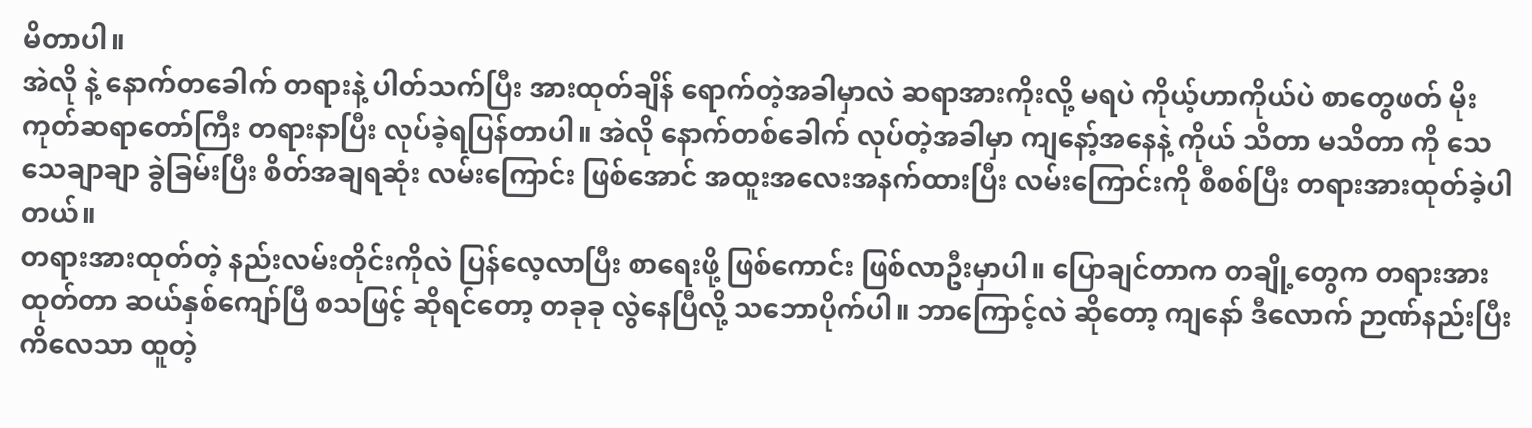မိတာပါ။
အဲလို နဲ့ နောက်တခေါက် တရားနဲ့ ပါတ်သက်ပြီး အားထုတ်ချိန် ရောက်တဲ့အခါမှာလဲ ဆရာအားကိုးလို့ မရပဲ ကိုယ့်ဟာကိုယ်ပဲ စာတွေဖတ် မိုးကုတ်ဆရာတော်ကြီး တရားနာပြီး လုပ်ခဲ့ရပြန်တာပါ။ အဲလို နောက်တစ်ခေါက် လုပ်တဲ့အခါမှာ ကျနော့်အနေနဲ့ ကိုယ် သိတာ မသိတာ ကို သေသေချာချာ ခွဲခြမ်းပြီး စိတ်အချရဆုံး လမ်းကြောင်း ဖြစ်အောင် အထူးအလေးအနက်ထားပြီး လမ်းကြောင်းကို စီစစ်ပြီး တရားအားထုတ်ခဲ့ပါတယ်။
တရားအားထုတ်တဲ့ နည်းလမ်းတိုင်းကိုလဲ ပြန်လေ့လာပြီး စာရေးဖို့ ဖြစ်ကောင်း ဖြစ်လာဦးမှာပါ။ ပြောချင်တာက တချို့တွေက တရားအားထုတ်တာ ဆယ်နှစ်ကျော်ပြီ စသဖြင့် ဆိုရင်တော့ တခုခု လွဲနေပြီလို့ သဘောပိုက်ပါ။ ဘာကြောင့်လဲ ဆိုတော့ ကျနော် ဒီလောက် ဉာဏ်နည်းပြီး ကိလေသာ ထူတဲ့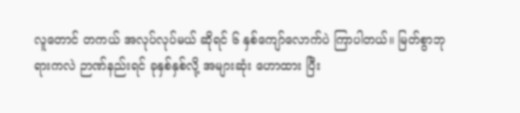လူတောင် တကယ် အလုပ်လုပ်မယ် ဆိုရင် ၆ နှစ်ကျော်လောက်ပဲ ကြာပါတယ်။ မြတ်စွာဘုရားကလဲ ဉာဏ်နည်းရင် ခုနှစ်နှစ်လို့ အများဆုံး ဟောထား ပြီး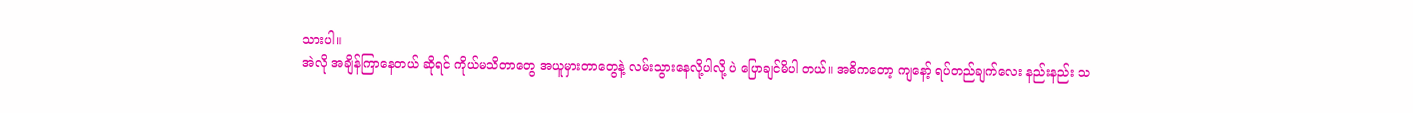သားပါ။
အဲလို အချိန်ကြာနေတယ် ဆိုရင် ကိုယ်မသိတာတွေ အယူမှားတာတွေနဲ့ လမ်းသွားနေလို့ပါလို့ ပဲ ပြောချင်မိပါ တယ်။ အဓိကတော့ ကျနော့် ရပ်တည်ချက်လေး နည်းနည်း သ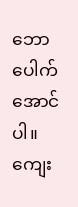ဘောပေါက်အောင်ပါ။ ကျေး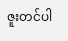ဇူးတင်ပါ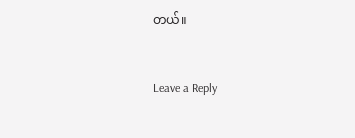တယ်။


Leave a Reply